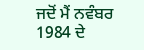ਜਦੋਂ ਮੈਂ ਨਵੰਬਰ 1984 ਦੇ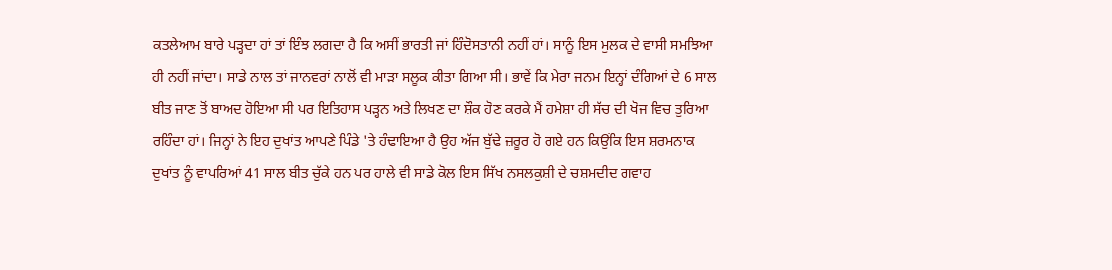ਕਤਲੇਆਮ ਬਾਰੇ ਪੜ੍ਹਦਾ ਹਾਂ ਤਾਂ ਇੰਝ ਲਗਦਾ ਹੈ ਕਿ ਅਸੀਂ ਭਾਰਤੀ ਜਾਂ ਹਿੰਦੋਸਤਾਨੀ ਨਹੀਂ ਹਾਂ। ਸਾਨੂੰ ਇਸ ਮੁਲਕ ਦੇ ਵਾਸੀ ਸਮਝਿਆ ਹੀ ਨਹੀਂ ਜਾਂਦਾ। ਸਾਡੇ ਨਾਲ ਤਾਂ ਜਾਨਵਰਾਂ ਨਾਲੋਂ ਵੀ ਮਾੜਾ ਸਲੂਕ ਕੀਤਾ ਗਿਆ ਸੀ। ਭਾਵੇਂ ਕਿ ਮੇਰਾ ਜਨਮ ਇਨ੍ਹਾਂ ਦੰਗਿਆਂ ਦੇ 6 ਸਾਲ ਬੀਤ ਜਾਣ ਤੋਂ ਬਾਅਦ ਹੋਇਆ ਸੀ ਪਰ ਇਤਿਹਾਸ ਪੜ੍ਹਨ ਅਤੇ ਲਿਖਣ ਦਾ ਸ਼ੌਕ ਹੋਣ ਕਰਕੇ ਮੈਂ ਹਮੇਸ਼ਾ ਹੀ ਸੱਚ ਦੀ ਖੋਜ ਵਿਚ ਤੁਰਿਆ ਰਹਿੰਦਾ ਹਾਂ। ਜਿਨ੍ਹਾਂ ਨੇ ਇਹ ਦੁਖਾਂਤ ਆਪਣੇ ਪਿੰਡੇ 'ਤੇ ਹੰਢਾਇਆ ਹੈ ਉਹ ਅੱਜ ਬੁੱਢੇ ਜ਼ਰੂਰ ਹੋ ਗਏ ਹਨ ਕਿਉਂਕਿ ਇਸ ਸ਼ਰਮਨਾਕ ਦੁਖਾਂਤ ਨੂੰ ਵਾਪਰਿਆਂ 41 ਸਾਲ ਬੀਤ ਚੁੱਕੇ ਹਨ ਪਰ ਹਾਲੇ ਵੀ ਸਾਡੇ ਕੋਲ ਇਸ ਸਿੱਖ ਨਸਲਕੁਸ਼ੀ ਦੇ ਚਸ਼ਮਦੀਦ ਗਵਾਹ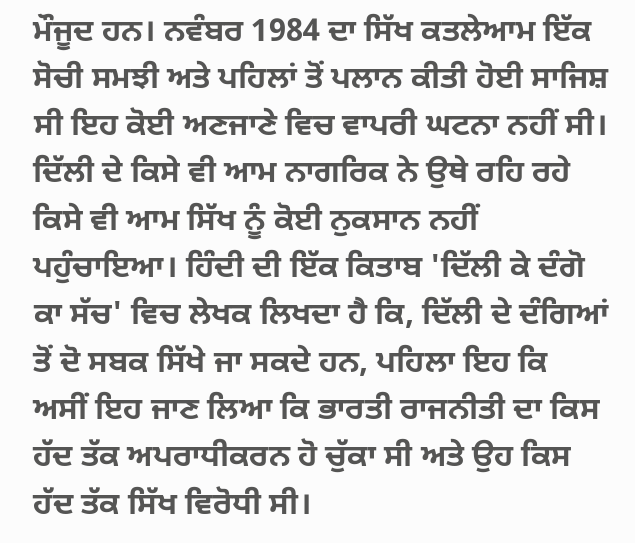ਮੌਜੂਦ ਹਨ। ਨਵੰਬਰ 1984 ਦਾ ਸਿੱਖ ਕਤਲੇਆਮ ਇੱਕ ਸੋਚੀ ਸਮਝੀ ਅਤੇ ਪਹਿਲਾਂ ਤੋਂ ਪਲਾਨ ਕੀਤੀ ਹੋਈ ਸਾਜਿਸ਼ ਸੀ ਇਹ ਕੋਈ ਅਣਜਾਣੇ ਵਿਚ ਵਾਪਰੀ ਘਟਨਾ ਨਹੀਂ ਸੀ। ਦਿੱਲੀ ਦੇ ਕਿਸੇ ਵੀ ਆਮ ਨਾਗਰਿਕ ਨੇ ਉਥੇ ਰਹਿ ਰਹੇ ਕਿਸੇ ਵੀ ਆਮ ਸਿੱਖ ਨੂੰ ਕੋਈ ਨੁਕਸਾਨ ਨਹੀਂ ਪਹੁੰਚਾਇਆ। ਹਿੰਦੀ ਦੀ ਇੱਕ ਕਿਤਾਬ 'ਦਿੱਲੀ ਕੇ ਦੰਗੋ ਕਾ ਸੱਚ' ਵਿਚ ਲੇਖਕ ਲਿਖਦਾ ਹੈ ਕਿ, ਦਿੱਲੀ ਦੇ ਦੰਗਿਆਂ ਤੋਂ ਦੋ ਸਬਕ ਸਿੱਖੇ ਜਾ ਸਕਦੇ ਹਨ, ਪਹਿਲਾ ਇਹ ਕਿ ਅਸੀਂ ਇਹ ਜਾਣ ਲਿਆ ਕਿ ਭਾਰਤੀ ਰਾਜਨੀਤੀ ਦਾ ਕਿਸ ਹੱਦ ਤੱਕ ਅਪਰਾਧੀਕਰਨ ਹੋ ਚੁੱਕਾ ਸੀ ਅਤੇ ਉਹ ਕਿਸ ਹੱਦ ਤੱਕ ਸਿੱਖ ਵਿਰੋਧੀ ਸੀ।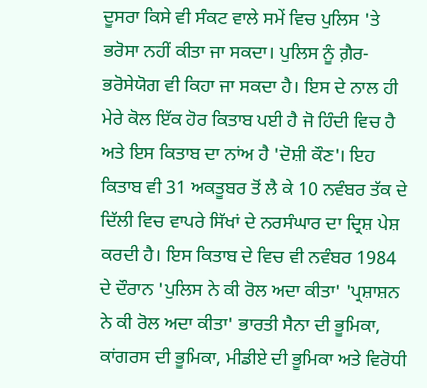ਦੂਸਰਾ ਕਿਸੇ ਵੀ ਸੰਕਟ ਵਾਲੇ ਸਮੇਂ ਵਿਚ ਪੁਲਿਸ 'ਤੇ ਭਰੋਸਾ ਨਹੀਂ ਕੀਤਾ ਜਾ ਸਕਦਾ। ਪੁਲਿਸ ਨੂੰ ਗ਼ੈਰ-ਭਰੋਸੇਯੋਗ ਵੀ ਕਿਹਾ ਜਾ ਸਕਦਾ ਹੈ। ਇਸ ਦੇ ਨਾਲ ਹੀ ਮੇਰੇ ਕੋਲ ਇੱਕ ਹੋਰ ਕਿਤਾਬ ਪਈ ਹੈ ਜੋ ਹਿੰਦੀ ਵਿਚ ਹੈ ਅਤੇ ਇਸ ਕਿਤਾਬ ਦਾ ਨਾਂਅ ਹੈ 'ਦੋਸ਼ੀ ਕੌਣ'। ਇਹ ਕਿਤਾਬ ਵੀ 31 ਅਕਤੂਬਰ ਤੋਂ ਲੈ ਕੇ 10 ਨਵੰਬਰ ਤੱਕ ਦੇ ਦਿੱਲੀ ਵਿਚ ਵਾਪਰੇ ਸਿੱਖਾਂ ਦੇ ਨਰਸੰਘਾਰ ਦਾ ਦ੍ਰਿਸ਼ ਪੇਸ਼ ਕਰਦੀ ਹੈ। ਇਸ ਕਿਤਾਬ ਦੇ ਵਿਚ ਵੀ ਨਵੰਬਰ 1984 ਦੇ ਦੌਰਾਨ 'ਪੁਲਿਸ ਨੇ ਕੀ ਰੋਲ ਅਦਾ ਕੀਤਾ' 'ਪ੍ਰਸ਼ਾਸ਼ਨ ਨੇ ਕੀ ਰੋਲ ਅਦਾ ਕੀਤਾ' ਭਾਰਤੀ ਸੈਨਾ ਦੀ ਭੂਮਿਕਾ, ਕਾਂਗਰਸ ਦੀ ਭੂਮਿਕਾ, ਮੀਡੀਏ ਦੀ ਭੂਮਿਕਾ ਅਤੇ ਵਿਰੋਧੀ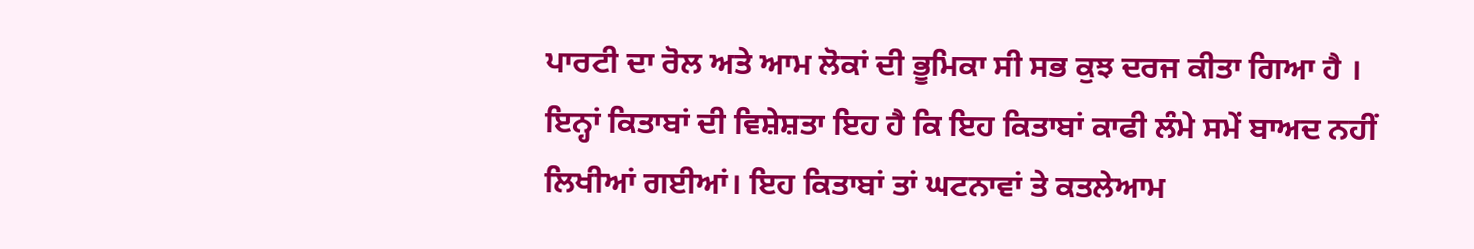ਪਾਰਟੀ ਦਾ ਰੋਲ ਅਤੇ ਆਮ ਲੋਕਾਂ ਦੀ ਭੂਮਿਕਾ ਸੀ ਸਭ ਕੁਝ ਦਰਜ ਕੀਤਾ ਗਿਆ ਹੈ । ਇਨ੍ਹਾਂ ਕਿਤਾਬਾਂ ਦੀ ਵਿਸ਼ੇਸ਼ਤਾ ਇਹ ਹੈ ਕਿ ਇਹ ਕਿਤਾਬਾਂ ਕਾਫੀ ਲੰਮੇ ਸਮੇਂ ਬਾਅਦ ਨਹੀਂ ਲਿਖੀਆਂ ਗਈਆਂ। ਇਹ ਕਿਤਾਬਾਂ ਤਾਂ ਘਟਨਾਵਾਂ ਤੇ ਕਤਲੇਆਮ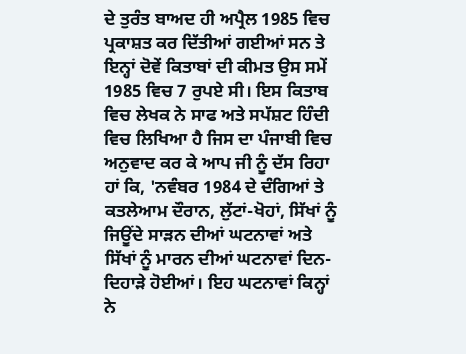ਦੇ ਤੁਰੰਤ ਬਾਅਦ ਹੀ ਅਪ੍ਰੈਲ 1985 ਵਿਚ ਪ੍ਰਕਾਸ਼ਤ ਕਰ ਦਿੱਤੀਆਂ ਗਈਆਂ ਸਨ ਤੇ ਇਨ੍ਹਾਂ ਦੋਵੇਂ ਕਿਤਾਬਾਂ ਦੀ ਕੀਮਤ ਉਸ ਸਮੇਂ 1985 ਵਿਚ 7 ਰੁਪਏ ਸੀ। ਇਸ ਕਿਤਾਬ ਵਿਚ ਲੇਖਕ ਨੇ ਸਾਫ ਅਤੇ ਸਪੱਸ਼ਟ ਹਿੰਦੀ ਵਿਚ ਲਿਖਿਆ ਹੈ ਜਿਸ ਦਾ ਪੰਜਾਬੀ ਵਿਚ ਅਨੁਵਾਦ ਕਰ ਕੇ ਆਪ ਜੀ ਨੂੰ ਦੱਸ ਰਿਹਾ ਹਾਂ ਕਿ, 'ਨਵੰਬਰ 1984 ਦੇ ਦੰਗਿਆਂ ਤੇ ਕਤਲੇਆਮ ਦੌਰਾਨ, ਲੁੱਟਾਂ-ਖੋਹਾਂ, ਸਿੱਖਾਂ ਨੂੰ ਜਿਊਂਦੇ ਸਾੜਨ ਦੀਆਂ ਘਟਨਾਵਾਂ ਅਤੇ ਸਿੱਖਾਂ ਨੂੰ ਮਾਰਨ ਦੀਆਂ ਘਟਨਾਵਾਂ ਦਿਨ-ਦਿਹਾੜੇ ਹੋਈਆਂ। ਇਹ ਘਟਨਾਵਾਂ ਕਿਨ੍ਹਾਂ ਨੇ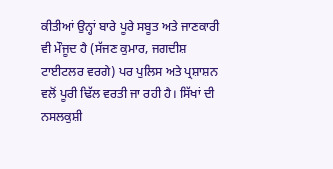ਕੀਤੀਆਂ ਉਨ੍ਹਾਂ ਬਾਰੇ ਪੂਰੇ ਸਬੂਤ ਅਤੇ ਜਾਣਕਾਰੀ ਵੀ ਮੌਜੂਦ ਹੈ (ਸੱਜਣ ਕੁਮਾਰ, ਜਗਦੀਸ਼ ਟਾਈਟਲਰ ਵਰਗੇ) ਪਰ ਪੁਲਿਸ ਅਤੇ ਪ੍ਰਸ਼ਾਸ਼ਨ ਵਲੋਂ ਪੂਰੀ ਢਿੱਲ ਵਰਤੀ ਜਾ ਰਹੀ ਹੈ। ਸਿੱਖਾਂ ਦੀ ਨਸਲਕੁਸ਼ੀ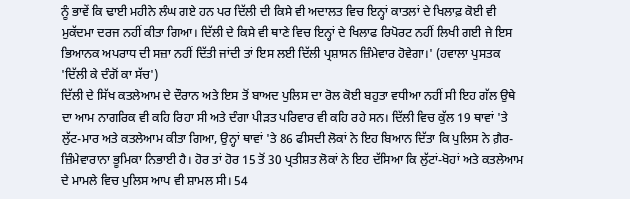ਨੂੰ ਭਾਵੇਂ ਕਿ ਢਾਈ ਮਹੀਨੇ ਲੰਘ ਗਏ ਹਨ ਪਰ ਦਿੱਲੀ ਦੀ ਕਿਸੇ ਵੀ ਅਦਾਲਤ ਵਿਚ ਇਨ੍ਹਾਂ ਕਾਤਲਾਂ ਦੇ ਖਿਲਾਫ਼ ਕੋਈ ਵੀ ਮੁਕੱਦਮਾ ਦਰਜ ਨਹੀਂ ਕੀਤਾ ਗਿਆ। ਦਿੱਲੀ ਦੇ ਕਿਸੇ ਵੀ ਥਾਣੇ ਵਿਚ ਇਨ੍ਹਾਂ ਦੇ ਖਿਲਾਫ ਰਿਪੋਰਟ ਨਹੀਂ ਲਿਖੀ ਗਈ ਜੇ ਇਸ ਭਿਆਨਕ ਅਪਰਾਧ ਦੀ ਸਜ਼ਾ ਨਹੀਂ ਦਿੱਤੀ ਜਾਂਦੀ ਤਾਂ ਇਸ ਲਈ ਦਿੱਲੀ ਪ੍ਰਸ਼ਾਸਨ ਜ਼ਿੰਮੇਵਾਰ ਹੋਵੇਗਾ।' (ਹਵਾਲਾ ਪੁਸਤਕ 'ਦਿੱਲੀ ਕੇ ਦੰਗੋਂ ਕਾ ਸੱਚ')
ਦਿੱਲੀ ਦੇ ਸਿੱਖ ਕਤਲੇਆਮ ਦੇ ਦੌਰਾਨ ਅਤੇ ਇਸ ਤੋਂ ਬਾਅਦ ਪੁਲਿਸ ਦਾ ਰੋਲ ਕੋਈ ਬਹੁਤਾ ਵਧੀਆ ਨਹੀਂ ਸੀ ਇਹ ਗੱਲ ਉਥੇ ਦਾ ਆਮ ਨਾਗਰਿਕ ਵੀ ਕਹਿ ਰਿਹਾ ਸੀ ਅਤੇ ਦੰਗਾ ਪੀੜਤ ਪਰਿਵਾਰ ਵੀ ਕਹਿ ਰਹੇ ਸਨ। ਦਿੱਲੀ ਵਿਚ ਕੁੱਲ 19 ਥਾਵਾਂ 'ਤੇ ਲੁੱਟ-ਮਾਰ ਅਤੇ ਕਤਲੇਆਮ ਕੀਤਾ ਗਿਆ, ਉਨ੍ਹਾਂ ਥਾਵਾਂ 'ਤੇ 86 ਫੀਸਦੀ ਲੋਕਾਂ ਨੇ ਇਹ ਬਿਆਨ ਦਿੱਤਾ ਕਿ ਪੁਲਿਸ ਨੇ ਗ਼ੈਰ-ਜ਼ਿੰਮੇਵਾਰਾਨਾ ਭੂਮਿਕਾ ਨਿਭਾਈ ਹੈ। ਹੋਰ ਤਾਂ ਹੋਰ 15 ਤੋਂ 30 ਪ੍ਰਤੀਸ਼ਤ ਲੋਕਾਂ ਨੇ ਇਹ ਦੱਸਿਆ ਕਿ ਲੁੱਟਾਂ-ਖੋਹਾਂ ਅਤੇ ਕਤਲੇਆਮ ਦੇ ਮਾਮਲੇ ਵਿਚ ਪੁਲਿਸ ਆਪ ਵੀ ਸ਼ਾਮਲ ਸੀ। 54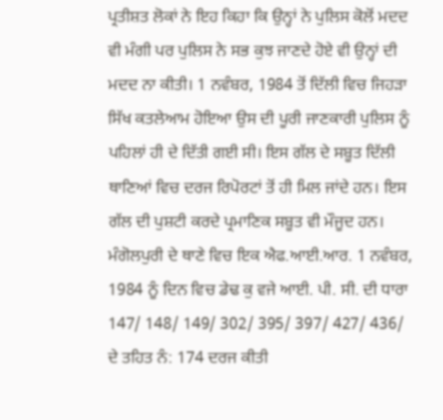ਪ੍ਰਤੀਸ਼ਤ ਲੋਕਾਂ ਨੇ ਇਹ ਕਿਹਾ ਕਿ ਉਨ੍ਹਾਂ ਨੇ ਪੁਲਿਸ ਕੋਲੋਂ ਮਦਦ ਵੀ ਮੰਗੀ ਪਰ ਪੁਲਿਸ ਨੇ ਸਭ ਕੁਝ ਜਾਣਦੇ ਹੋਏ ਵੀ ਉਨ੍ਹਾਂ ਦੀ ਮਦਦ ਨਾ ਕੀਤੀ। 1 ਨਵੰਬਰ, 1984 ਤੋਂ ਦਿੱਲੀ ਵਿਚ ਜਿਹੜਾ ਸਿੱਖ ਕਤਲੇਆਮ ਹੋਇਆ ਉਸ ਦੀ ਪੂਰੀ ਜਾਣਕਾਰੀ ਪੁਲਿਸ ਨੂੰ ਪਹਿਲਾਂ ਹੀ ਦੇ ਦਿੱਤੀ ਗਈ ਸੀ। ਇਸ ਗੱਲ ਦੇ ਸਬੂਤ ਦਿੱਲੀ ਥਾਣਿਆਂ ਵਿਚ ਦਰਜ ਰਿਪੋਰਟਾਂ ਤੋਂ ਹੀ ਮਿਲ ਜਾਂਦੇ ਹਨ। ਇਸ ਗੱਲ ਦੀ ਪੁਸ਼ਟੀ ਕਰਦੇ ਪ੍ਰਮਾਣਿਕ ਸਬੂਤ ਵੀ ਮੌਜੂਦ ਹਨ। ਮੰਗੋਲਪੁਰੀ ਦੇ ਥਾਣੇ ਵਿਚ ਇਕ ਐਫ.ਆਈ.ਆਰ. 1 ਨਵੰਬਰ, 1984 ਨੂੰ ਦਿਨ ਵਿਚ ਡੇਢ ਕੁ ਵਜੇ ਆਈ. ਪੀ. ਸੀ. ਦੀ ਧਾਰਾ 147/ 148/ 149/ 302/ 395/ 397/ 427/ 436/ ਦੇ ਤਹਿਤ ਨੰ: 174 ਦਰਜ ਕੀਤੀ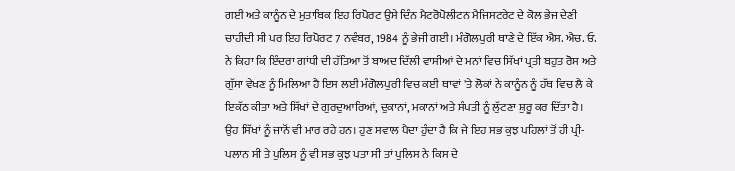ਗਈ ਅਤੇ ਕਾਨੂੰਨ ਦੇ ਮੁਤਾਬਿਕ ਇਹ ਰਿਪੋਰਟ ਉਸੇ ਦਿੰਨ ਮੈਟਰੋਪੋਲੀਟਨ ਮੈਜਿਸਟਰੇਟ ਦੇ ਕੋਲ ਭੇਜ ਦੇਣੀ ਚਾਹੀਦੀ ਸੀ ਪਰ ਇਹ ਰਿਪੋਰਟ 7 ਨਵੰਬਰ, 1984 ਨੂੰ ਭੇਜੀ ਗਈ। ਮੰਗੋਲਪੁਰੀ ਥਾਣੇ ਦੇ ਇੱਕ ਐਸ. ਐਚ. ਓ. ਨੇ ਕਿਹਾ ਕਿ ਇੰਦਰਾ ਗਾਂਧੀ ਦੀ ਹੱਤਿਆ ਤੋਂ ਬਾਅਦ ਦਿੱਲੀ ਵਾਸੀਆਂ ਦੇ ਮਨਾਂ ਵਿਚ ਸਿੱਖਾਂ ਪ੍ਰਤੀ ਬਹੁਤ ਰੋਸ ਅਤੇ ਗੁੱਸਾ ਵੇਖਣ ਨੂੰ ਮਿਲਿਆ ਹੈ ਇਸ ਲਈ ਮੰਗੋਲਪੁਰੀ ਵਿਚ ਕਈ ਥਾਵਾਂ 'ਤੇ ਲੋਕਾਂ ਨੇ ਕਾਨੂੰਨ ਨੂੰ ਹੱਥ ਵਿਚ ਲੈ ਕੇ ਇਕੱਠ ਕੀਤਾ ਅਤੇ ਸਿੱਖਾਂ ਦੇ ਗੁਰਦੁਆਰਿਆਂ, ਦੁਕਾਨਾਂ, ਮਕਾਨਾਂ ਅਤੇ ਸੰਪਤੀ ਨੂੰ ਲੁੱਟਣਾ ਸ਼ੁਰੂ ਕਰ ਦਿੱਤਾ ਹੈ। ਉਹ ਸਿੱਖਾਂ ਨੂੰ ਜਾਨੋਂ ਵੀ ਮਾਰ ਰਹੇ ਹਨ। ਹੁਣ ਸਵਾਲ ਪੈਦਾ ਹੁੰਦਾ ਹੈ ਕਿ ਜੇ ਇਹ ਸਭ ਕੁਝ ਪਹਿਲਾਂ ਤੋਂ ਹੀ ਪ੍ਰੀ-ਪਲਾਨ ਸੀ ਤੇ ਪੁਲਿਸ ਨੂੰ ਵੀ ਸਭ ਕੁਝ ਪਤਾ ਸੀ ਤਾਂ ਪੁਲਿਸ ਨੇ ਕਿਸ ਦੇ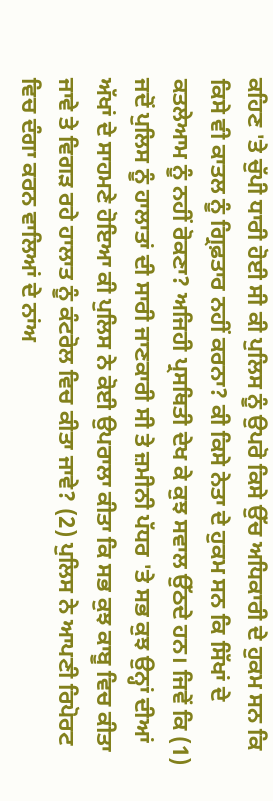ਕਹਿਣ 'ਤੇ ਚੁੱਪੀ ਧਾਰੀ ਹੋਈ ਸੀ ਕੀ ਪੁਲਿਸ ਨੂੰ ਉਪਰੋ ਕਿਸੇ ਉੱਚ ਅਧਿਕਾਰੀ ਦੇ ਹੁਕਮ ਸਨ ਕਿ ਕਿਸੇ ਵੀ ਕਾਤਲ ਨੂੰ ਗ੍ਰਿਫ਼ਤਾਰ ਨਹੀਂ ਕਰਨਾ? ਕੀ ਕਿਸੇ ਨੇਤਾ ਦੇ ਹੁਕਮ ਸਨ ਕਿ ਸਿੱਖਾਂ ਦੇ ਕਤਲੇਆਮ ਨੂੰ ਨਹੀਂ ਰੋਕਣਾ? ਅਜਿਹੀ ਪ੍ਰਸਥਿਤੀ ਦੇਖ ਕੇ ਕੁਝ ਸਵਾਲ ਉੱਠਦੇ ਹਨ। ਜਿਵੇਂ ਕਿ (1) ਜਦੋਂ ਪੁਲਿਸ ਨੂੰ ਹਾਲਾਤਾਂ ਦੀ ਸਾਰੀ ਜਾਣਕਾਰੀ ਸੀ ਤੇ ਜ਼ਮੀਨੀ ਪੱਧਰ 'ਤੇ ਸਭ ਕੁਝ ਉਨ੍ਹਾਂ ਦੀਆਂ ਅੱਖਾਂ ਦੇ ਸਾਹਮਣੇ ਹੋਇਆ ਕੀ ਪੁਲਿਸ ਨੇ ਕੋਈ ਉਪਰਾਲਾ ਕੀਤਾ ਕਿ ਸਭ ਕੁਝ ਕਾਬੂ ਵਿਚ ਕੀਤਾ ਜਾਵੇ ਤੇ ਵਿਗੜ ਰਹੇ ਹਾਲਾਤ ਨੂੰ ਕੰਟਰੋਲ ਵਿਚ ਕੀਤਾ ਜਾਵੇ? (2) ਪੁਲਿਸ ਨੇ ਆਪਣੀ ਰਿਪੋਰਟ ਵਿਚ ਦੰਗਾ ਕਰਨ ਵਾਲਿਆਂ ਦੇ ਨਾਂਅ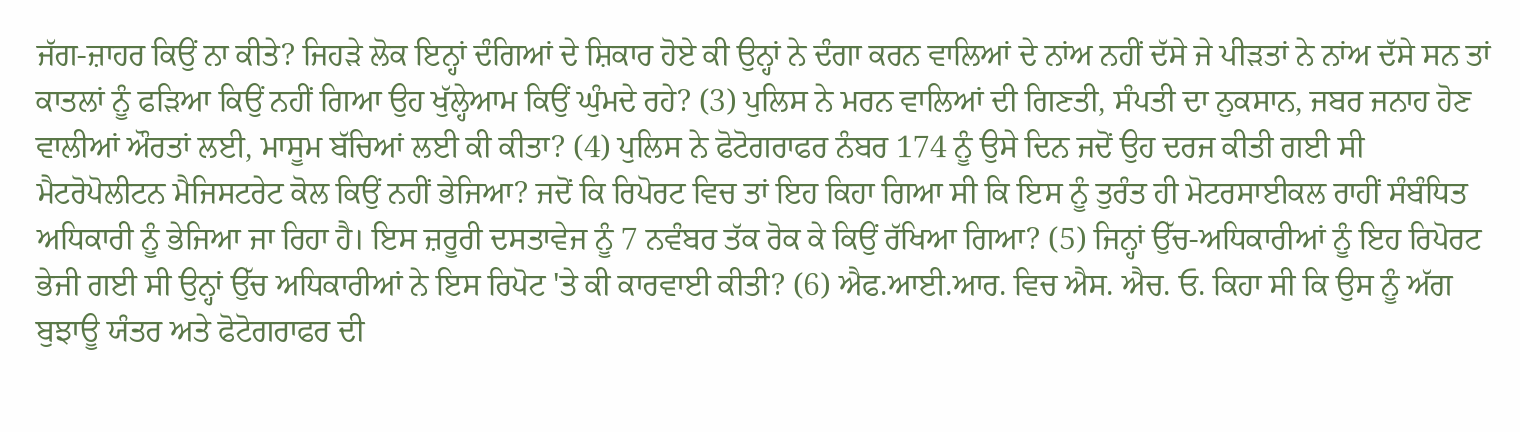ਜੱਗ-ਜ਼ਾਹਰ ਕਿਉਂ ਨਾ ਕੀਤੇ? ਜਿਹੜੇ ਲੋਕ ਇਨ੍ਹਾਂ ਦੰਗਿਆਂ ਦੇ ਸ਼ਿਕਾਰ ਹੋਏ ਕੀ ਉਨ੍ਹਾਂ ਨੇ ਦੰਗਾ ਕਰਨ ਵਾਲਿਆਂ ਦੇ ਨਾਂਅ ਨਹੀਂ ਦੱਸੇ ਜੇ ਪੀੜਤਾਂ ਨੇ ਨਾਂਅ ਦੱਸੇ ਸਨ ਤਾਂ ਕਾਤਲਾਂ ਨੂੰ ਫੜਿਆ ਕਿਉਂ ਨਹੀਂ ਗਿਆ ਉਹ ਖੁੱਲ੍ਹੇਆਮ ਕਿਉਂ ਘੁੰਮਦੇ ਰਹੇ? (3) ਪੁਲਿਸ ਨੇ ਮਰਨ ਵਾਲਿਆਂ ਦੀ ਗਿਣਤੀ, ਸੰਪਤੀ ਦਾ ਨੁਕਸਾਨ, ਜਬਰ ਜਨਾਹ ਹੋਣ ਵਾਲੀਆਂ ਔਰਤਾਂ ਲਈ, ਮਾਸੂਮ ਬੱਚਿਆਂ ਲਈ ਕੀ ਕੀਤਾ? (4) ਪੁਲਿਸ ਨੇ ਫੋਟੋਗਰਾਫਰ ਨੰਬਰ 174 ਨੂੰ ਉਸੇ ਦਿਨ ਜਦੋਂ ਉਹ ਦਰਜ ਕੀਤੀ ਗਈ ਸੀ ਮੈਟਰੋਪੋਲੀਟਨ ਮੈਜਿਸਟਰੇਟ ਕੋਲ ਕਿਉਂ ਨਹੀਂ ਭੇਜਿਆ? ਜਦੋਂ ਕਿ ਰਿਪੋਰਟ ਵਿਚ ਤਾਂ ਇਹ ਕਿਹਾ ਗਿਆ ਸੀ ਕਿ ਇਸ ਨੂੰ ਤੁਰੰਤ ਹੀ ਮੋਟਰਸਾਈਕਲ ਰਾਹੀਂ ਸੰਬੰਧਿਤ ਅਧਿਕਾਰੀ ਨੂੰ ਭੇਜਿਆ ਜਾ ਰਿਹਾ ਹੈ। ਇਸ ਜ਼ਰੂਰੀ ਦਸਤਾਵੇਜ ਨੂੰ 7 ਨਵੰਬਰ ਤੱਕ ਰੋਕ ਕੇ ਕਿਉਂ ਰੱਖਿਆ ਗਿਆ? (5) ਜਿਨ੍ਹਾਂ ਉੱਚ-ਅਧਿਕਾਰੀਆਂ ਨੂੰ ਇਹ ਰਿਪੋਰਟ ਭੇਜੀ ਗਈ ਸੀ ਉਨ੍ਹਾਂ ਉੱਚ ਅਧਿਕਾਰੀਆਂ ਨੇ ਇਸ ਰਿਪੋਟ 'ਤੇ ਕੀ ਕਾਰਵਾਈ ਕੀਤੀ? (6) ਐਫ.ਆਈ.ਆਰ. ਵਿਚ ਐਸ. ਐਚ. ਓ. ਕਿਹਾ ਸੀ ਕਿ ਉਸ ਨੂੰ ਅੱਗ ਬੁਝਾਊ ਯੰਤਰ ਅਤੇ ਫੋਟੋਗਰਾਫਰ ਦੀ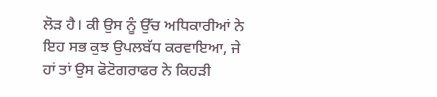ਲੋੜ ਹੈ। ਕੀ ਉਸ ਨੂੰ ਉੱਚ ਅਧਿਕਾਰੀਆਂ ਨੇ ਇਹ ਸਭ ਕੁਝ ਉਪਲਬੱਧ ਕਰਵਾਇਆ, ਜੇ ਹਾਂ ਤਾਂ ਉਸ ਫੋਟੋਗਰਾਫਰ ਨੇ ਕਿਹੜੀ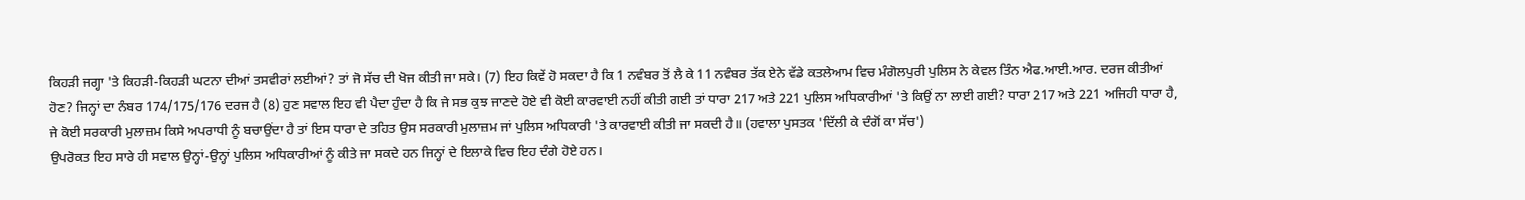ਕਿਹੜੀ ਜਗ੍ਹਾ 'ਤੇ ਕਿਹੜੀ-ਕਿਹੜੀ ਘਟਨਾ ਦੀਆਂ ਤਸਵੀਰਾਂ ਲਈਆਂ? ਤਾਂ ਜੋ ਸੱਚ ਦੀ ਖੋਜ ਕੀਤੀ ਜਾ ਸਕੇ। (7) ਇਹ ਕਿਵੇਂ ਹੋ ਸਕਦਾ ਹੈ ਕਿ 1 ਨਵੰਬਰ ਤੋਂ ਲੈ ਕੇ 11 ਨਵੰਬਰ ਤੱਕ ਏਨੇ ਵੱਡੇ ਕਤਲੇਆਮ ਵਿਚ ਮੰਗੋਲਪੁਰੀ ਪੁਲਿਸ ਨੇ ਕੇਵਲ ਤਿੰਨ ਐਫ.ਆਈ.ਆਰ. ਦਰਜ ਕੀਤੀਆਂ ਹੋਣ? ਜਿਨ੍ਹਾਂ ਦਾ ਨੰਬਰ 174/175/176 ਦਰਜ ਹੈ (8) ਹੁਣ ਸਵਾਲ ਇਹ ਵੀ ਪੈਦਾ ਹੁੰਦਾ ਹੈ ਕਿ ਜੇ ਸਭ ਕੁਝ ਜਾਣਦੇ ਹੋਏ ਵੀ ਕੋਈ ਕਾਰਵਾਈ ਨਹੀਂ ਕੀਤੀ ਗਈ ਤਾਂ ਧਾਰਾ 217 ਅਤੇ 221 ਪੁਲਿਸ ਅਧਿਕਾਰੀਆਂ 'ਤੇ ਕਿਉਂ ਨਾ ਲਾਈ ਗਈ? ਧਾਰਾ 217 ਅਤੇ 221 ਅਜਿਹੀ ਧਾਰਾ ਹੈ, ਜੇ ਕੋਈ ਸਰਕਾਰੀ ਮੁਲਾਜ਼ਮ ਕਿਸੇ ਅਪਰਾਧੀ ਨੂੰ ਬਚਾਉਂਦਾ ਹੈ ਤਾਂ ਇਸ ਧਾਰਾ ਦੇ ਤਹਿਤ ਉਸ ਸਰਕਾਰੀ ਮੁਲਾਜ਼ਮ ਜਾਂ ਪੁਲਿਸ ਅਧਿਕਾਰੀ 'ਤੇ ਕਾਰਵਾਈ ਕੀਤੀ ਜਾ ਸਕਦੀ ਹੈ॥ (ਹਵਾਲਾ ਪੁਸਤਕ 'ਦਿੱਲੀ ਕੇ ਦੰਗੋਂ ਕਾ ਸੱਚ')
ਉਪਰੋਕਤ ਇਹ ਸਾਰੇ ਹੀ ਸਵਾਲ ਉਨ੍ਹਾਂ-ਉਨ੍ਹਾਂ ਪੁਲਿਸ ਅਧਿਕਾਰੀਆਂ ਨੂੰ ਕੀਤੇ ਜਾ ਸਕਦੇ ਹਨ ਜਿਨ੍ਹਾਂ ਦੇ ਇਲਾਕੇ ਵਿਚ ਇਹ ਦੰਗੇ ਹੋਏ ਹਨ।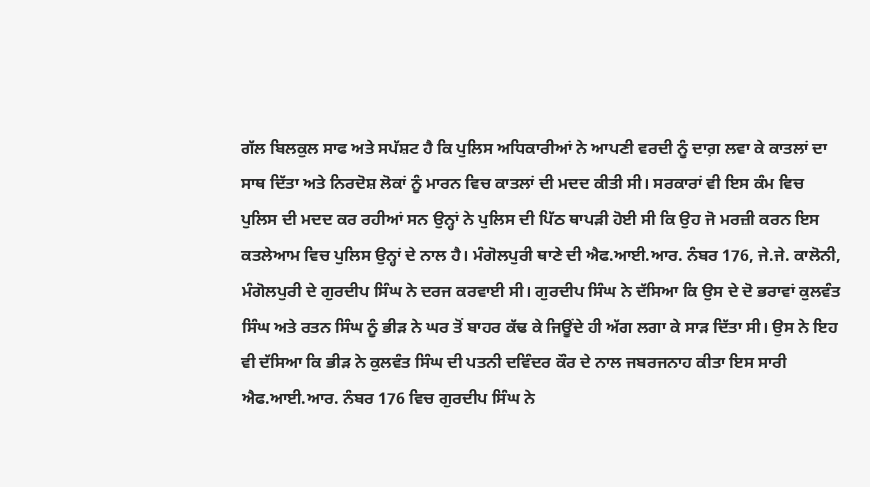ਗੱਲ ਬਿਲਕੁਲ ਸਾਫ ਅਤੇ ਸਪੱਸ਼ਟ ਹੈ ਕਿ ਪੁਲਿਸ ਅਧਿਕਾਰੀਆਂ ਨੇ ਆਪਣੀ ਵਰਦੀ ਨੂੰ ਦਾਗ਼ ਲਵਾ ਕੇ ਕਾਤਲਾਂ ਦਾ ਸਾਥ ਦਿੱਤਾ ਅਤੇ ਨਿਰਦੋਸ਼ ਲੋਕਾਂ ਨੂੰ ਮਾਰਨ ਵਿਚ ਕਾਤਲਾਂ ਦੀ ਮਦਦ ਕੀਤੀ ਸੀ। ਸਰਕਾਰਾਂ ਵੀ ਇਸ ਕੰਮ ਵਿਚ ਪੁਲਿਸ ਦੀ ਮਦਦ ਕਰ ਰਹੀਆਂ ਸਨ ਉਨ੍ਹਾਂ ਨੇ ਪੁਲਿਸ ਦੀ ਪਿੱਠ ਥਾਪੜੀ ਹੋਈ ਸੀ ਕਿ ਉਹ ਜੋ ਮਰਜ਼ੀ ਕਰਨ ਇਸ ਕਤਲੇਆਮ ਵਿਚ ਪੁਲਿਸ ਉਨ੍ਹਾਂ ਦੇ ਨਾਲ ਹੈ। ਮੰਗੋਲਪੁਰੀ ਥਾਣੇ ਦੀ ਐਫ.ਆਈ.ਆਰ. ਨੰਬਰ 176, ਜੇ.ਜੇ. ਕਾਲੋਨੀ, ਮੰਗੋਲਪੁਰੀ ਦੇ ਗੁਰਦੀਪ ਸਿੰਘ ਨੇ ਦਰਜ ਕਰਵਾਈ ਸੀ। ਗੁਰਦੀਪ ਸਿੰਘ ਨੇ ਦੱਸਿਆ ਕਿ ਉਸ ਦੇ ਦੋ ਭਰਾਵਾਂ ਕੁਲਵੰਤ ਸਿੰਘ ਅਤੇ ਰਤਨ ਸਿੰਘ ਨੂੰ ਭੀੜ ਨੇ ਘਰ ਤੋਂ ਬਾਹਰ ਕੱਢ ਕੇ ਜਿਊਂਦੇ ਹੀ ਅੱਗ ਲਗਾ ਕੇ ਸਾੜ ਦਿੱਤਾ ਸੀ। ਉਸ ਨੇ ਇਹ ਵੀ ਦੱਸਿਆ ਕਿ ਭੀੜ ਨੇ ਕੁਲਵੰਤ ਸਿੰਘ ਦੀ ਪਤਨੀ ਦਵਿੰਦਰ ਕੌਰ ਦੇ ਨਾਲ ਜਬਰਜਨਾਹ ਕੀਤਾ ਇਸ ਸਾਰੀ ਐਫ.ਆਈ.ਆਰ. ਨੰਬਰ 176 ਵਿਚ ਗੁਰਦੀਪ ਸਿੰਘ ਨੇ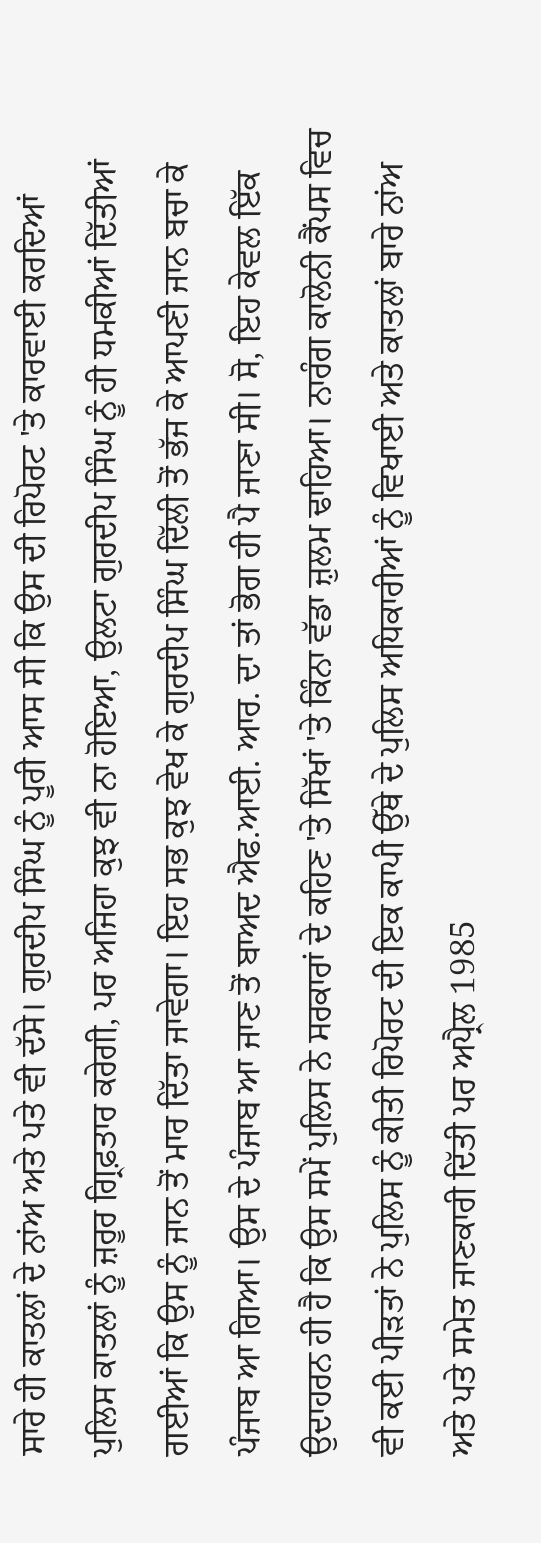ਸਾਰੇ ਹੀ ਕਾਤਲਾਂ ਦੇ ਨਾਂਅ ਅਤੇ ਪਤੇ ਵੀ ਦੱਸੇ। ਗੁਰਦੀਪ ਸਿੰਘ ਨੂੰ ਪੂਰੀ ਆਸ ਸੀ ਕਿ ਉਸ ਦੀ ਰਿਪੋਰਟ 'ਤੇ ਕਾਰਵਾਈ ਕਰਦਿਆਂ ਪੁਲਿਸ ਕਾਤਲਾਂ ਨੂੰ ਜ਼ਰੂਰ ਗ੍ਰਿਫ਼ਤਾਰ ਕਰੇਗੀ, ਪਰ ਅਜਿਹਾ ਕੁਝ ਵੀ ਨਾ ਹੋਇਆ, ਉਲਟਾ ਗੁਰਦੀਪ ਸਿੰਘ ਨੂੰ ਹੀ ਧਮਕੀਆਂ ਦਿੱਤੀਆਂ ਗਈਆਂ ਕਿ ਉਸ ਨੂੰ ਜਾਨ ਤੋਂ ਮਾਰ ਦਿੱਤਾ ਜਾਵੇਗਾ। ਇਹ ਸਭ ਕੁਝ ਵੇਖ ਕੇ ਗੁਰਦੀਪ ਸਿੰਘ ਦਿੱਲੀ ਤੋਂ ਭੱਜ ਕੇ ਆਪਣੀ ਜਾਨ ਬਚਾ ਕੇ ਪੰਜਾਬ ਆ ਗਿਆ। ਉਸ ਦੇ ਪੰਜਾਬ ਆ ਜਾਣ ਤੋਂ ਬਾਅਦ ਐਫ.ਆਈ. ਆਰ. ਦਾ ਤਾਂ ਭੋਗ ਹੀ ਪੈ ਜਾਣਾ ਸੀ। ਸੋ, ਇਹ ਕੇਵਲ ਇੱਕ ਉਦਾਹਰਨ ਹੀ ਹੈ ਕਿ ਉਸ ਸਮੇਂ ਪੁਲਿਸ ਨੇ ਸਰਕਾਰਾਂ ਦੇ ਕਹਿਣ 'ਤੇ ਸਿੱਖਾਂ 'ਤੇ ਕਿੰਨਾ ਵੱਡਾ ਜ਼ੁਲਮ ਢਾਹਿਆ। ਨਾਰੰਗ ਕਾਲੋਨੀ ਕੈਂਪਸ ਵਿਚ ਵੀ ਕਈ ਪੀੜਤਾਂ ਨੇ ਪੁਲਿਸ ਨੂੰ ਕੀਤੀ ਰਿਪੋਰਟ ਦੀ ਇਕ ਕਾਪੀ ਉੱਥੇ ਦੇ ਪੁਲਿਸ ਅਧਿਕਾਰੀਆਂ ਨੂੰ ਵਿਖਾਈ ਅਤੇ ਕਾਤਲਾਂ ਬਾਰੇ ਨਾਂਅ ਅਤੇ ਪਤੇ ਸਮੇਤ ਜਾਣਕਾਰੀ ਦਿੱਤੀ ਪਰ ਅਪ੍ਰੈਲ 1985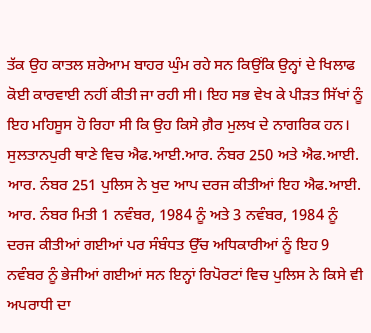ਤੱਕ ਉਹ ਕਾਤਲ ਸ਼ਰੇਆਮ ਬਾਹਰ ਘੁੰਮ ਰਹੇ ਸਨ ਕਿਉਂਕਿ ਉਨ੍ਹਾਂ ਦੇ ਖਿਲਾਫ ਕੋਈ ਕਾਰਵਾਈ ਨਹੀਂ ਕੀਤੀ ਜਾ ਰਹੀ ਸੀ। ਇਹ ਸਭ ਵੇਖ ਕੇ ਪੀੜਤ ਸਿੱਖਾਂ ਨੂੰ ਇਹ ਮਹਿਸੂਸ ਹੋ ਰਿਹਾ ਸੀ ਕਿ ਉਹ ਕਿਸੇ ਗ਼ੈਰ ਮੁਲਖ ਦੇ ਨਾਗਰਿਕ ਹਨ। ਸੁਲਤਾਨਪੁਰੀ ਥਾਣੇ ਵਿਚ ਐਫ.ਆਈ.ਆਰ. ਨੰਬਰ 250 ਅਤੇ ਐਫ.ਆਈ. ਆਰ. ਨੰਬਰ 251 ਪੁਲਿਸ ਨੇ ਖੁਦ ਆਪ ਦਰਜ ਕੀਤੀਆਂ ਇਹ ਐਫ.ਆਈ. ਆਰ. ਨੰਬਰ ਮਿਤੀ 1 ਨਵੰਬਰ, 1984 ਨੂੰ ਅਤੇ 3 ਨਵੰਬਰ, 1984 ਨੂੰ ਦਰਜ ਕੀਤੀਆਂ ਗਈਆਂ ਪਰ ਸੰਬੰਧਤ ਉੱਚ ਅਧਿਕਾਰੀਆਂ ਨੂੰ ਇਹ 9 ਨਵੰਬਰ ਨੂੰ ਭੇਜੀਆਂ ਗਈਆਂ ਸਨ ਇਨ੍ਹਾਂ ਰਿਪੋਰਟਾਂ ਵਿਚ ਪੁਲਿਸ ਨੇ ਕਿਸੇ ਵੀ ਅਪਰਾਧੀ ਦਾ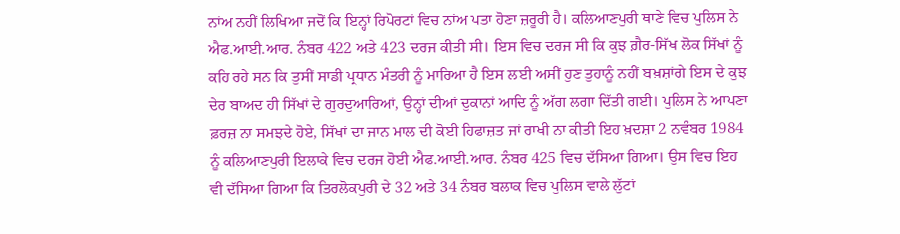ਨਾਂਅ ਨਹੀਂ ਲਿਖਿਆ ਜਦੋਂ ਕਿ ਇਨ੍ਹਾਂ ਰਿਪੋਰਟਾਂ ਵਿਚ ਨਾਂਅ ਪਤਾ ਹੋਣਾ ਜ਼ਰੂਰੀ ਹੈ। ਕਲਿਆਣਪੁਰੀ ਥਾਣੇ ਵਿਚ ਪੁਲਿਸ ਨੇ ਐਫ.ਆਈ.ਆਰ. ਨੰਬਰ 422 ਅਤੇ 423 ਦਰਜ ਕੀਤੀ ਸੀ। ਇਸ ਵਿਚ ਦਰਜ ਸੀ ਕਿ ਕੁਝ ਗ਼ੈਰ-ਸਿੱਖ ਲੋਕ ਸਿੱਖਾਂ ਨੂੰ ਕਹਿ ਰਹੇ ਸਨ ਕਿ ਤੁਸੀਂ ਸਾਡੀ ਪ੍ਰਧਾਨ ਮੰਤਰੀ ਨੂੰ ਮਾਰਿਆ ਹੈ ਇਸ ਲਈ ਅਸੀਂ ਹੁਣ ਤੁਹਾਨੂੰ ਨਹੀਂ ਬਖ਼ਸ਼ਾਂਗੇ ਇਸ ਦੇ ਕੁਝ ਦੇਰ ਬਾਅਦ ਹੀ ਸਿੱਖਾਂ ਦੇ ਗੁਰਦੁਆਰਿਆਂ, ਉਨ੍ਹਾਂ ਦੀਆਂ ਦੁਕਾਨਾਂ ਆਦਿ ਨੂੰ ਅੱਗ ਲਗਾ ਦਿੱਤੀ ਗਈ। ਪੁਲਿਸ ਨੇ ਆਪਣਾ ਫ਼ਰਜ਼ ਨਾ ਸਮਝਦੇ ਹੋਏ, ਸਿੱਖਾਂ ਦਾ ਜਾਨ ਮਾਲ ਦੀ ਕੋਈ ਹਿਫਾਜ਼ਤ ਜਾਂ ਰਾਖੀ ਨਾ ਕੀਤੀ ਇਹ ਖ਼ਦਸ਼ਾ 2 ਨਵੰਬਰ 1984 ਨੂੰ ਕਲਿਆਣਪੁਰੀ ਇਲਾਕੇ ਵਿਚ ਦਰਜ ਹੋਈ ਐਫ.ਆਈ.ਆਰ. ਨੰਬਰ 425 ਵਿਚ ਦੱਸਿਆ ਗਿਆ। ਉਸ ਵਿਚ ਇਹ ਵੀ ਦੱਸਿਆ ਗਿਆ ਕਿ ਤਿਰਲੋਕਪੁਰੀ ਦੇ 32 ਅਤੇ 34 ਨੰਬਰ ਬਲਾਕ ਵਿਚ ਪੁਲਿਸ ਵਾਲੇ ਲੁੱਟਾਂ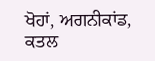ਖੋਹਾਂ, ਅਗਨੀਕਾਂਡ, ਕਤਲ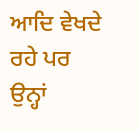ਆਦਿ ਵੇਖਦੇ ਰਹੇ ਪਰ ਉਨ੍ਹਾਂ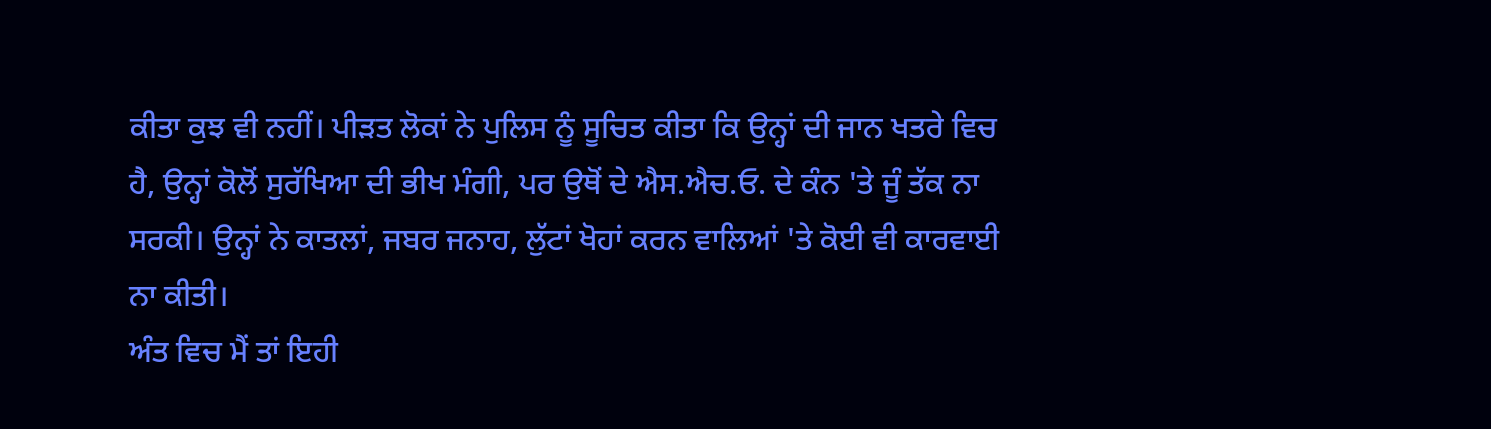ਕੀਤਾ ਕੁਝ ਵੀ ਨਹੀਂ। ਪੀੜਤ ਲੋਕਾਂ ਨੇ ਪੁਲਿਸ ਨੂੰ ਸੂਚਿਤ ਕੀਤਾ ਕਿ ਉਨ੍ਹਾਂ ਦੀ ਜਾਨ ਖਤਰੇ ਵਿਚ ਹੈ, ਉਨ੍ਹਾਂ ਕੋਲੋਂ ਸੁਰੱਖਿਆ ਦੀ ਭੀਖ ਮੰਗੀ, ਪਰ ਉਥੋਂ ਦੇ ਐਸ.ਐਚ.ਓ. ਦੇ ਕੰਨ 'ਤੇ ਜੂੰ ਤੱਕ ਨਾ ਸਰਕੀ। ਉਨ੍ਹਾਂ ਨੇ ਕਾਤਲਾਂ, ਜਬਰ ਜਨਾਹ, ਲੁੱਟਾਂ ਖੋਹਾਂ ਕਰਨ ਵਾਲਿਆਂ 'ਤੇ ਕੋਈ ਵੀ ਕਾਰਵਾਈ ਨਾ ਕੀਤੀ।
ਅੰਤ ਵਿਚ ਮੈਂ ਤਾਂ ਇਹੀ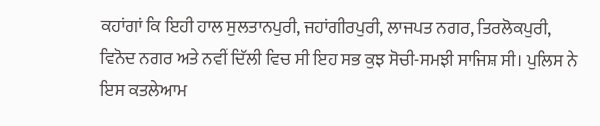ਕਹਾਂਗਾਂ ਕਿ ਇਹੀ ਹਾਲ ਸੁਲਤਾਨਪੁਰੀ, ਜਹਾਂਗੀਰਪੁਰੀ, ਲਾਜਪਤ ਨਗਰ, ਤਿਰਲੋਕਪੁਰੀ, ਵਿਨੋਦ ਨਗਰ ਅਤੇ ਨਵੀਂ ਦਿੱਲੀ ਵਿਚ ਸੀ ਇਹ ਸਭ ਕੁਝ ਸੋਚੀ-ਸਮਝੀ ਸਾਜਿਸ਼ ਸੀ। ਪੁਲਿਸ ਨੇ ਇਸ ਕਤਲੇਆਮ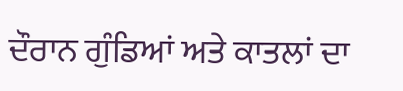ਦੌਰਾਨ ਗੁੰਡਿਆਂ ਅਤੇ ਕਾਤਲਾਂ ਦਾ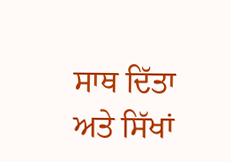ਸਾਥ ਦਿੱਤਾ ਅਤੇ ਸਿੱਖਾਂ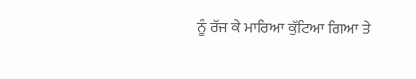ਨੂੰ ਰੱਜ ਕੇ ਮਾਰਿਆ ਕੁੱਟਿਆ ਗਿਆ ਤੇ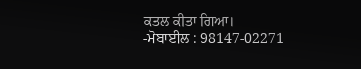ਕਤਲ ਕੀਤਾ ਗਿਆ।
-ਮੋਬਾਈਲ : 98147-02271